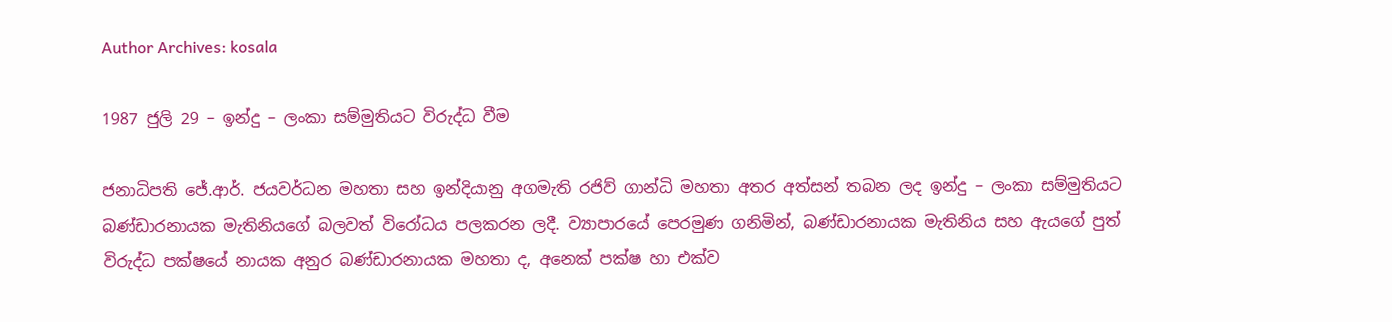Author Archives: kosala

1987 ජුලි 29 – ඉන්දු – ලංකා සම්මුතියට විරුද්ධ වීම

ජනාධිපති ජේ.ආර්. ජයවර්ධන මහතා සහ ඉන්දියානු අගමැති රජිව් ගාන්ධි මහතා අතර අත්සන් තබන ලද ඉන්දු – ලංකා සම්මුතියට බණ්ඩාරනායක මැතිනියගේ බලවත් විරෝධය පලකරන ලදී. ව්‍යාපාරයේ පෙරමුණ ගනිමින්, බණ්ඩාරනායක මැතිනිය සහ ඇයගේ පුත් විරුද්ධ පක්ෂයේ නායක අනුර බණ්ඩාරනායක මහතා ද, අනෙක් පක්ෂ හා එක්ව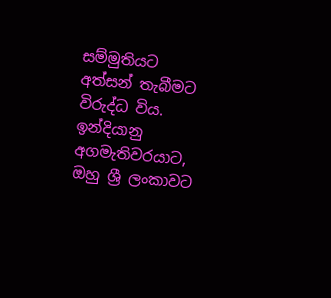සම්මුතියට අත්සන් තැබීමට විරුද්ධ විය. ඉන්දියානු අගමැතිවරයාට, ඔහු ශ්‍රී ලංකාවට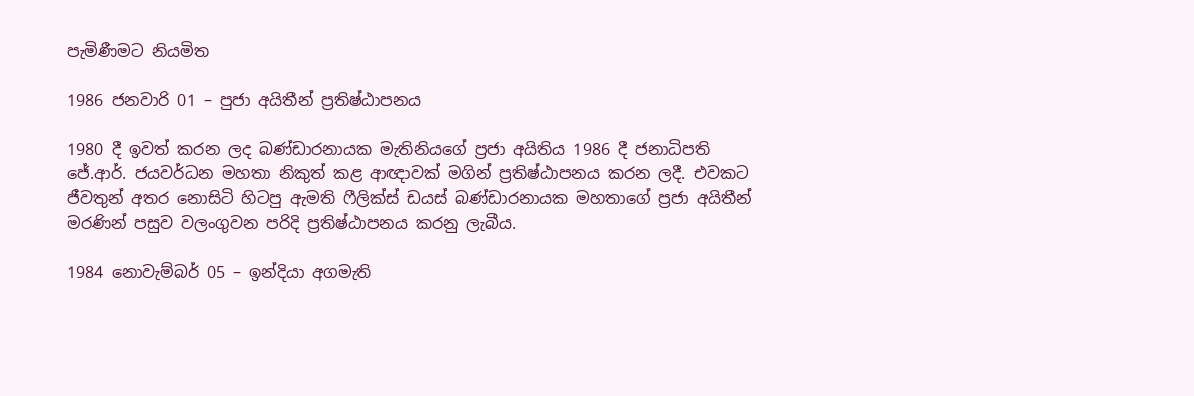පැමිණීමට නියමිත

1986 ජනවාරි 01 – පුජා අයිතීන් ප්‍රතිෂ්ඨාපනය

1980 දී ඉවත් කරන ලද බණ්ඩාරනායක මැතිනියගේ ප්‍රජා අයිතිය 1986 දී ජනාධිපති ජේ.ආර්. ජයවර්ධන මහතා නිකුත් කළ ආඥාවක් මගින් ප්‍රතිෂ්ඨාපනය කරන ලදී. එවකට ජීවතුන් අතර නොසිටි හිටපු ඇමති ෆීලික්ස් ඩයස් බණ්ඩාරනායක මහතාගේ ප්‍රජා අයිතීන් මරණින් පසුව වලංගුවන පරිදි ප්‍රතිෂ්ඨාපනය කරනු ලැබීය.

1984 නොවැම්බර් 05 – ඉන්දියා අගමැති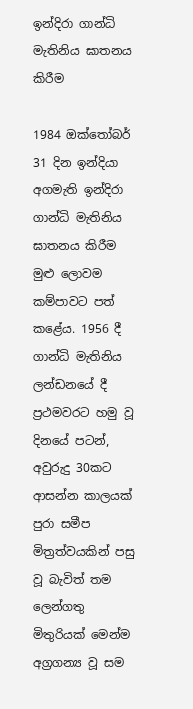ඉන්දිරා ගාන්ධි මැතිනිය ඝාතනය කිරීම

1984 ඔක්තෝබර් 31 දින ඉන්දියා අගමැති ඉන්දිරා ගාන්ධි මැතිනිය ඝාතනය කිරීම මුළු ලොවම කම්පාවට පත් කළේය. 1956 දී ගාන්ධි මැතිනිය ලන්ඩනයේ දී ප්‍රථමවරට හමු වූ දිනයේ පටන්, අවුරුදු 30කට ආසන්න කාලයක් පුරා සමීප මිත්‍රත්වයකින් පසු වූ බැවිත් තම ලෙන්ගතු මිතුරියක් මෙන්ම අග්‍රගන්‍ය වූ සම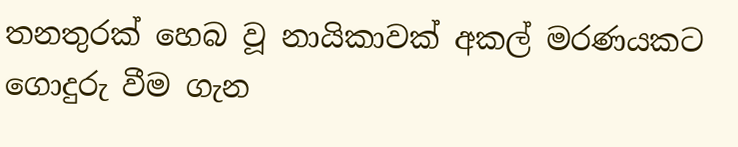තනතුරක් හෙබ වූ නායිකාවක් අකල් මරණයකට ගොදුරු වීම ගැන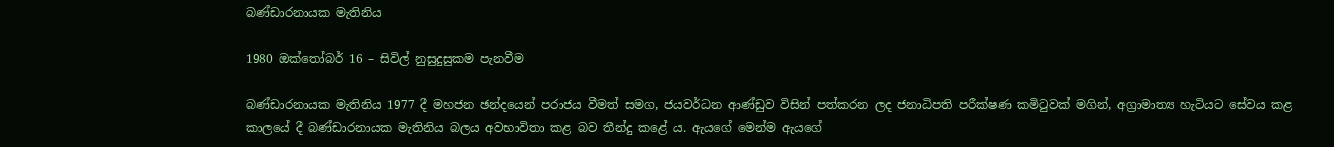බණ්ඩාරනායක මැතිනිය

1980 ඔක්තෝබර් 16 – සිවිල් නුසුදුසුකම පැනවීම

බණ්ඩාරනායක මැතිනිය 1977 දී මහජන ඡන්දයෙන් පරාජය වීමත් සමග, ජයවර්ධන ආණ්ඩුව විසින් පත්කරන ලද ජනාධිපති පරීක්ෂණ කමිටුවක් මගින්, අග්‍රාමාත්‍ය හැටියට සේවය කළ කාලයේ දී බණ්ඩාරනායක මැතිනිය බලය අවභාවිතා කළ බව තීන්දු කළේ ය. ඇයගේ මෙන්ම ඇයගේ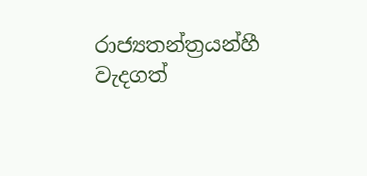රාජ්‍යතන්ත්‍රයන්හී වැදගත්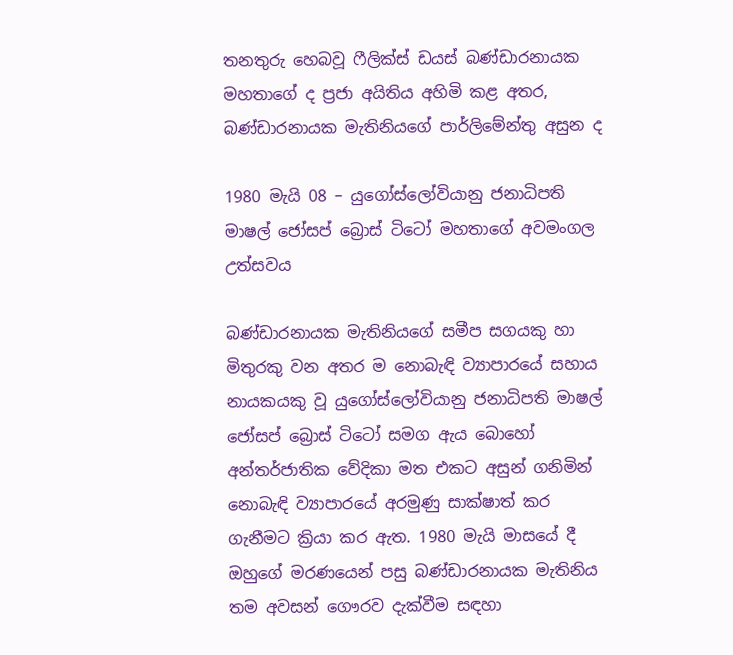තනතුරු හෙබවූ ෆීලික්ස් ඩයස් බණ්ඩාරනායක මහතාගේ ද ප්‍රජා අයිතිය අහිමි කළ අතර, බණ්ඩාරනායක මැතිනියගේ පාර්ලිමේන්තු අසුන ද

1980 මැයි 08 – යුගෝස්ලෝවියානු ජනාධිපති මාෂල් ජෝසප් බ්‍රොස් ටිටෝ මහතාගේ අවමංගල උත්සවය

බණ්ඩාරනායක මැතිනියගේ සමීප සගයකු හා මිතුරකු වන අතර ම නොබැඳි ව්‍යාපාරයේ සහාය නායකයකු වූ යුගෝස්ලෝවියානු ජනාධිපති මාෂල් ජෝසප් බ්‍රොස් ටිටෝ සමග ඇය බොහෝ අන්තර්ජාතික වේදිකා මත එකට අසුන් ගනිමින් නොබැඳි ව්‍යාපාරයේ අරමුණු සාක්ෂාත් කර ගැනීමට ක්‍රියා කර ඇත. 1980 මැයි මාසයේ දී ඔහුගේ මරණයෙන් පසු බණ්ඩාරනායක මැතිනිය තම අවසන් ගෞරව දැක්වීම සඳහා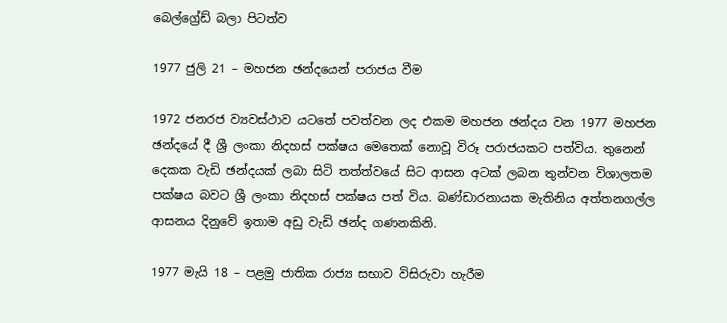බෙල්ග්‍රේඩ් බලා පිටත්ව

1977 ජුලි 21 – මහජන ඡන්දයෙන් පරාජය වීම

1972 ජනරජ ව්‍යවස්ථාව යටතේ පවත්වන ලද එකම මහජන ඡන්දය වන 1977 මහජන ඡන්දයේ දී ශ්‍රී ලංකා නිදහස් පක්ෂය මෙතෙක් නොවූ විරූ පරාජයකට පත්විය. තුනෙන් දෙකක වැඩි ඡන්දයක් ලබා සිටි තත්ත්වයේ සිට ආසන අටක් ලබන තුන්වන විශාලතම පක්ෂය බවට ශ්‍රී ලංකා නිදහස් පක්ෂය පත් විය. බණ්ඩාරනායක මැතිනිය අත්තනගල්ල ආසනය දිනුවේ ඉතාම අඩු වැඩි ඡන්ද ගණනකිනි.

1977 මැයි 18 – පළමු ජාතික රාජ්‍ය සභාව විසිරුවා හැරීම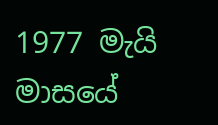1977 මැයි මාසයේ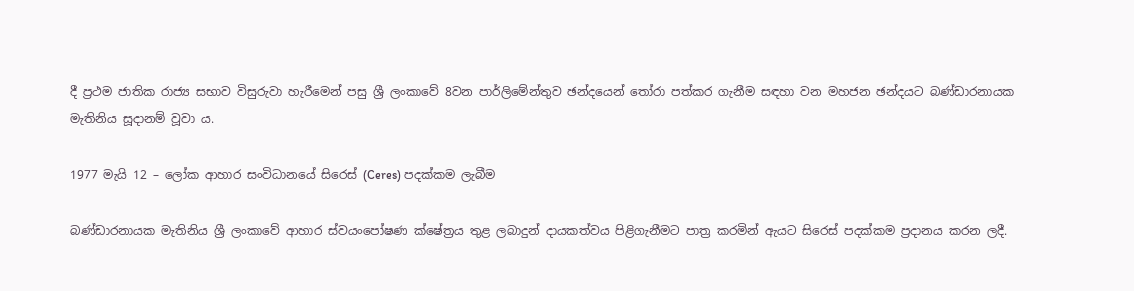දී ප්‍රථම ජාතික රාජ්‍ය සභාව විසුරුවා හැරීමෙන් පසු ශ්‍රී ලංකාවේ 8වන පාර්ලිමේන්තුව ඡන්දයෙන් තෝරා පත්කර ගැනීම සඳහා වන මහජන ඡන්දයට බණ්ඩාරනායක මැතිනිය සූදානම් වූවා ය.

1977 මැයි 12 – ලෝක ආහාර සංවිධානයේ සිරෙස් (Ceres) පදක්කම ලැබීම

බණ්ඩාරනායක මැතිනිය ශ්‍රී ලංකාවේ ආහාර ස්වයංපෝෂණ ක්ෂේත්‍රය තුළ ලබාදුන් දායකත්වය පිළිගැනීමට පාත්‍ර කරමින් ඇයට සිරෙස් පදක්කම ප්‍රදානය කරන ලදී.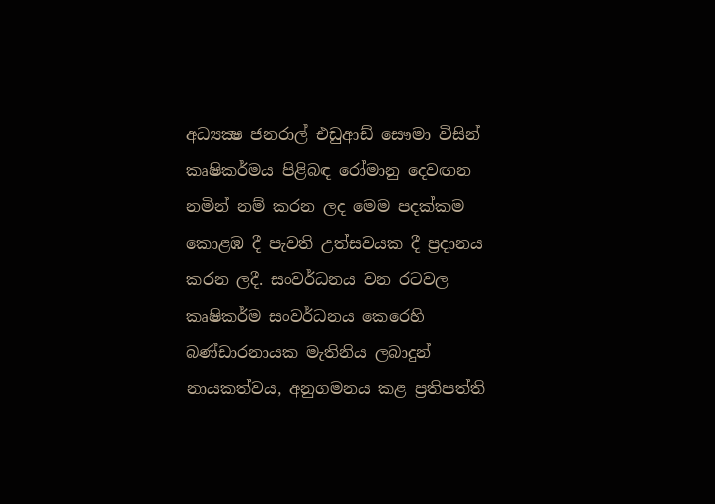අධ්‍යක්‍ෂ ජනරාල් එඩුආඩ් සෞමා විසින් කෘෂිකර්මය පිළිබඳ රෝමානු දෙවඟන නමින් නම් කරන ලද මෙම පදක්කම කොළඹ දී පැවති උත්සවයක දී ප්‍රදානය කරන ලදී. සංවර්ධනය වන රටවල කෘෂිකර්ම සංවර්ධනය කෙරෙහි බණ්ඩාරනායක මැතිනිය ලබාදුන් නායකත්වය, අනුගමනය කළ ප්‍රතිපත්ති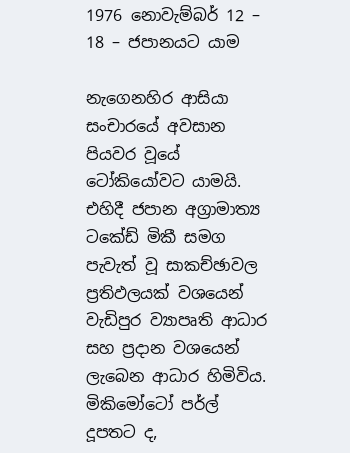1976 නොවැම්බර් 12 – 18 – ජපානයට යාම

නැගෙනහිර ආසියා සංචාරයේ අවසාන පියවර වූයේ ටෝකියෝවට යාමයි. එහිදී ජපාන අග්‍රාමාත්‍ය ටකේඩ් මිකී සමග පැවැත් වූ සාකච්ඡාවල ප්‍රතිඵලයක් වශයෙන් වැඩිපුර ව්‍යාපෘති ආධාර සහ ප්‍රදාන වශයෙන් ලැබෙන ආධාර හිමිවිය. මිකිමෝටෝ පර්ල් දූපතට ද,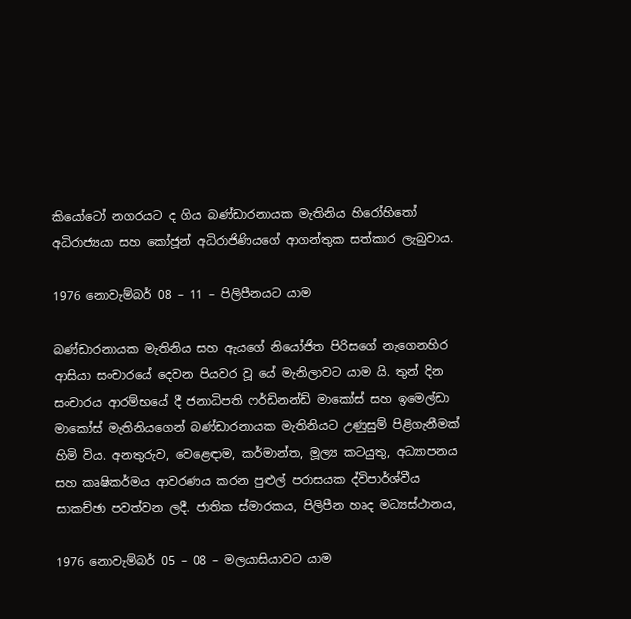කියෝටෝ නගරයට ද ගිය බණ්ඩාරනායක මැතිනිය හිරෝහිතෝ අධිරාජ්‍යයා සහ කෝජූන් අධිරාජිණියගේ ආගන්තුක සත්කාර ලැබුවාය.

1976 නොවැම්බර් 08 – 11 – පිලිපීනයට යාම

බණ්ඩාරනායක මැතිනිය සහ ඇයගේ නියෝජිත පිරිසගේ නැගෙනහිර ආසියා සංචාරයේ දෙවන පියවර වූ යේ මැනිලාවට යාම යි. තුන් දින සංචාරය ආරම්භයේ දී ජනාධිපති ෆර්ඩිනන්ඩ් මාකෝස් සහ ඉමෙල්ඩා මාකෝස් මැතිනියගෙන් බණ්ඩාරනායක මැතිනියට උණුසුම් පිළිගැනීමක් හිමි විය. අනතුරුව, වෙළෙඳාම, කර්මාන්ත, මූල්‍ය කටයුතු, අධ්‍යාපනය සහ කෘෂිකර්මය ආවරණය කරන පුළුල් පරාසයක ද්විපාර්ශ්වීය සාකච්ඡා පවත්වන ලදී. ජාතික ස්මාරකය, පිලිපීන හෘද මධ්‍යස්ථානය,

1976 නොවැම්බර් 05 – 08 – මලයාසියාවට යාම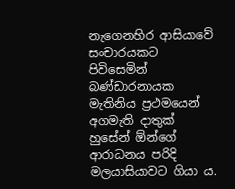නැගෙනහිර ආසියාවේ සංචාරයකට පිවිසෙමින් බණ්ඩාරනායක මැතිනිය ප්‍රථමයෙන් අගමැති දාතුක් හුසේන් ඕන්ගේ ආරාධනය පරිදි මලයාසියාවට ගියා ය.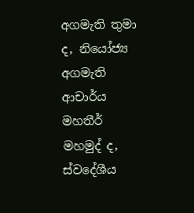අගමැති තුමා ද, නියෝජ්‍ය අගමැති ආචාර්ය මහතීර් මහමුද් ද, ස්වදේශීය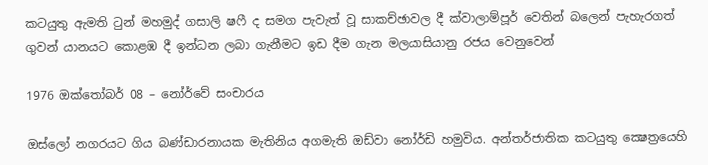කටයුතු ඇමති ටුන් මහමුද් ගසාලි ෂෆී ද සමග පැවැත් වූ සාකච්ඡාවල දී ක්වාලාම්පූර් වෙතින් බලෙන් පැහැරගත් ගුවන් යානයට කොළඹ දී ඉන්ධන ලබා ගැනීමට ඉඩ දීම ගැන මලයාසියානු රජය වෙනුවෙන්

1976 ඔක්තෝබර් 08 – නෝර්වේ සංචාරය

ඔස්ලෝ නගරයට ගිය බණ්ඩාරනායක මැතිනිය අගමැති ඔඩ්වා නෝර්ඩි හමුවිය. අන්තර්ජාතික කටයුතු ක්‍ෂෙත්‍රයෙහි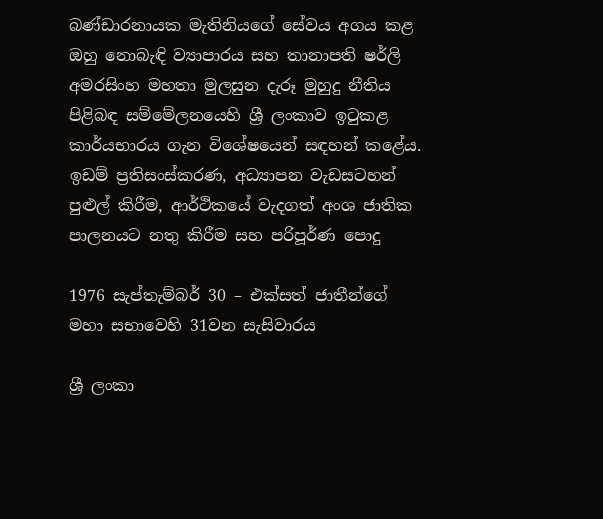බණ්ඩාරනායක මැතිනියගේ සේවය අගය කළ ඔහු නොබැඳි ව්‍යාපාරය සහ තානාපති ෂර්ලි අමරසිංහ මහතා මුලසුන දැරූ මුහුදු නීතිය පිළිබඳ සම්මේලනයෙහි ශ්‍රී ලංකාව ඉටුකළ කාර්යභාරය ගැන විශේෂයෙන් සඳහන් කළේය. ඉඩම් ප්‍රතිසංස්කරණ, අධ්‍යාපන වැඩසටහන් පුළුල් කිරීම, ආර්ථිකයේ වැදගත් අංශ ජාතික පාලනයට නතු කිරීම සහ පරිපූර්ණ පොදු

1976 සැප්තැම්බර් 30 – එක්සත් ජාතීන්ගේ මහා සභාවෙහි 31වන සැසිවාරය

ශ්‍රී ලංකා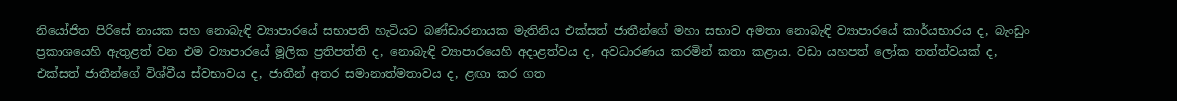නියෝජිත පිරිසේ නායක සහ නොබැඳි ව්‍යාපාරයේ සභාපති හැටියට බණ්ඩාරනායක මැතිනිය එක්සත් ජාතීන්ගේ මහා සභාව අමතා නොබැඳි ව්‍යාපාරයේ කාර්යභාරය ද, බැංඩුං ප්‍රකාශයෙහි ඇතුළත් වන එම ව්‍යාපාරයේ මූලික ප්‍රතිපත්ති ද, නොබැඳි ව්‍යාපාරයෙහි අදාළත්වය ද, අවධාරණය කරමින් කතා කළාය. වඩා යහපත් ලෝක තත්ත්වයක් ද, එක්සත් ජාතීන්ගේ විශ්වීය ස්වභාවය ද, ජාතීන් අතර සමානාත්මතාවය ද, ළඟා කර ගත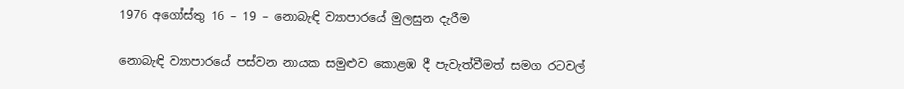1976 අගෝස්තු 16 – 19 – නොබැඳි ව්‍යාපාරයේ මුලසුන දැරීම

නොබැඳි ව්‍යාපාරයේ පස්වන නායක සමුළුව කොළඹ දී පැවැත්වීමත් සමග රටවල්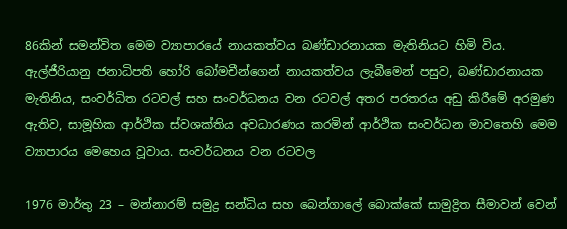86කින් සමන්විත මෙම ව්‍යාපාරයේ නායකත්වය බණ්ඩාරනායක මැතිනියට හිමි විය. ඇල්ජීරියානු ජනාධිපති හෝරි බෝමචීන්ගෙන් නායකත්වය ලැබීමෙන් පසුව, බණ්ඩාරනායක මැතිනිය, සංවර්ධිත රටවල් සහ සංවර්ධනය වන රටවල් අතර පරතරය අඩු කිරීමේ අරමුණ ඇතිව, සාමූහික ආර්ථික ස්වශක්තිය අවධාරණය කරමින් ආර්ථික සංවර්ධන මාවතෙහි මෙම ව්‍යාපාරය මෙහෙය වූවාය. සංවර්ධනය වන රටවල

1976 මාර්තු 23 – මන්නාරම් සමුද්‍ර සන්ධිය සහ බෙන්ගාලේ බොක්කේ සාමුද්‍රිත සීමාවන් වෙන්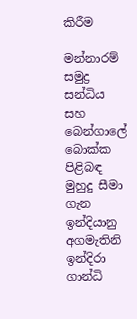කිරීම

මන්නාරම් සමුද්‍ර සන්ධිය සහ බෙන්ගාලේ බොක්ක පිළිබඳ මුහුදු සීමා ගැන ඉන්දියානු අගමැතිනි ඉන්දිරා ගාන්ධි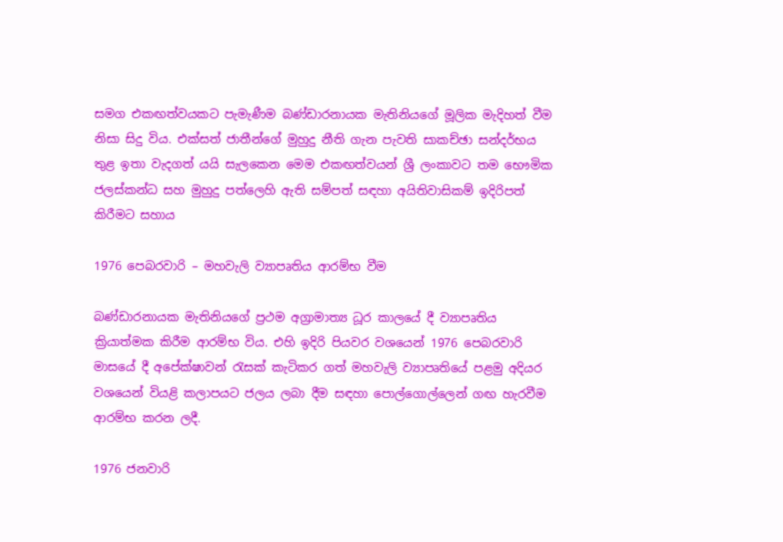සමග එකඟත්වයකට පැමැණීම බණ්ඩාරනායක මැතිනියගේ මූලික මැදිහත් වීම නිසා සිදු විය. එක්සත් ජාතීන්ගේ මුහුදු නීති ගැන පැවති සාකච්ඡා සන්දර්භය තුළ ඉතා වැදගත් යයි සැලකෙන මෙම එකඟත්වයන් ශ්‍රී ලංකාවට තම භෞමික ජලස්කන්ධ සහ මුහුදු පත්ලෙහි ඇති සම්පත් සඳහා අයිතිවාසිකම් ඉදිරිපත් කිරීමට සහාය

1976 පෙබරවාරි – මහවැලි ව්‍යාපෘතිය ආරම්භ වීම

බණ්ඩාරනායක මැතිනියගේ ප්‍රථම අග්‍රාමාත්‍ය ධූර කාලයේ දී ව්‍යාපෘතිය ක්‍රියාත්මක කිරීම ආරම්භ විය. එහි ඉදිරි පියවර වශයෙන් 1976 පෙබරවාරි මාසයේ දී අපේක්ෂාවන් රැසක් කැටිකර ගත් මහවැලි ව්‍යාපෘතියේ පළමු අදියර වශයෙන් වියළි කලාපයට ජලය ලබා දීම සඳහා පොල්ගොල්ලෙන් ගඟ හැරවීම ආරම්භ කරන ලදී.

1976 ජනවාරි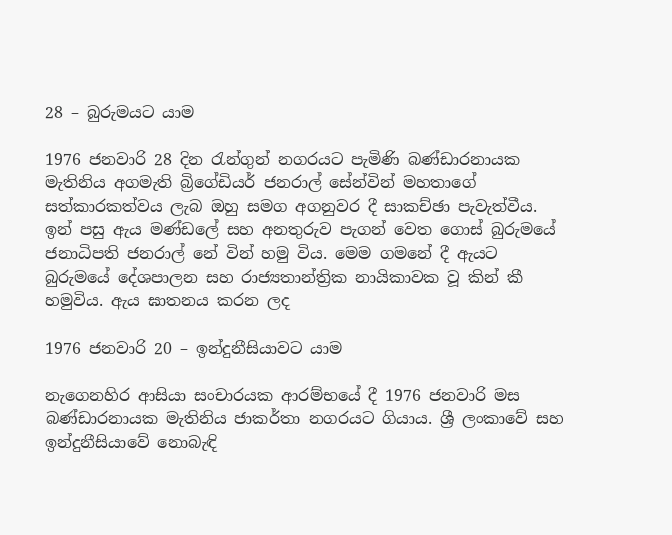28 – බුරුමයට යාම

1976 ජනවාරි 28 දින රැන්ගුන් නගරයට පැමිණි බණ්ඩාරනායක මැතිනිය අගමැති බ්‍රිගේඩියර් ජනරාල් සේන්වින් මහතාගේ සත්කාරකත්වය ලැබ ඔහු සමග අගනුවර දී සාකච්ඡා පැවැත්වීය. ඉන් පසු ඇය මණ්ඩලේ සහ අනතුරුව පැගන් වෙත ගොස් බුරුමයේ ජනාධිපති ජනරාල් නේ වින් හමු විය. මෙම ගමනේ දී ඇයට බුරුමයේ දේශපාලන සහ රාජ්‍යතාන්ත්‍රික නායිකාවක වූ කින් කී හමුවිය. ඇය ඝාතනය කරන ලද

1976 ජනවාරි 20 – ඉන්දුනීසියාවට යාම

නැගෙනහිර ආසියා සංචාරයක ආරම්භයේ දී 1976 ජනවාරි මස බණ්ඩාරනායක මැතිනිය ජාකර්තා නගරයට ගියාය. ශ්‍රී ලංකාවේ සහ ඉන්දුනීසියාවේ නොබැඳි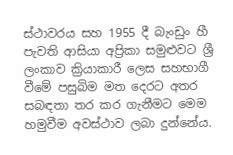ස්ථාවරය සහ 1955 දී බැංඩුං හී පැවති ආසියා අප්‍රිකා සමුළුවට ශ්‍රී ලංකාව ක්‍රියාකාරී ලෙස සහභාගී වීමේ පසුබිම මත දෙරට අතර සබඳතා තර කර ගැනීමට මෙම හමුවීම අවස්ථාව ලබා දුන්නේය.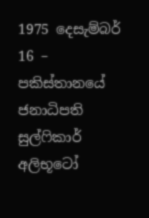1975 දෙසැම්බර් 16 – පකිස්තානයේ ජනාධිපති සුල්ෆිකාර් අලිභූටෝ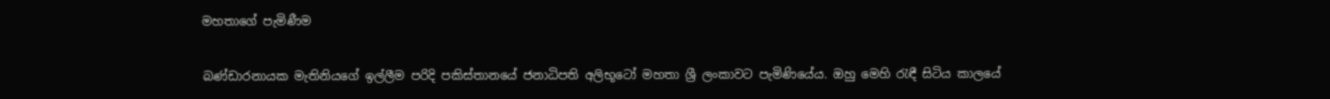මහතාගේ පැමිණීම

බණ්ඩාරනායක මැතිනියගේ ඉල්ලීම පරිදි පකිස්තානයේ ජනාධිපති අලිභූටෝ මහතා ශ්‍රී ලංකාවට පැමිණියේය. ඔහු මෙහි රැඳී සිටිය කාලයේ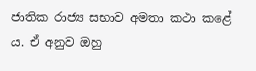ජාතික රාජ්‍ය සභාව අමතා කථා කළේ ය. ඒ අනුව ඔහු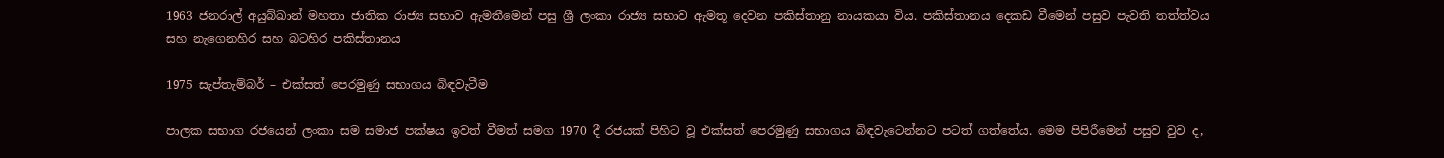1963 ජනරාල් අයුබ්ඛාන් මහතා ජාතික රාජ්‍ය සභාව ඇමතීමෙන් පසු ශ්‍රී ලංකා රාජ්‍ය සභාව ඇමතූ දෙවන පකිස්තානු නායකයා විය. පකිස්තානය දෙකඩ වීමෙන් පසුව පැවති තත්ත්වය සහ නැගෙනහිර සහ බටහිර පකිස්තානය

1975 සැප්තැම්බර් – එක්සත් පෙරමුණු සභාගය බිඳවැටීම

පාලක සභාග රජයෙන් ලංකා සම සමාජ පක්ෂය ඉවත් වීමත් සමග 1970 දී රජයක් පිහිට වූ එක්සත් පෙරමුණු සභාගය බිඳවැටෙන්නට ප‍ටත් ගත්තේය. මෙම පිපිරීමෙන් පසුව වුව ද,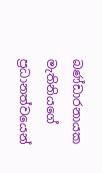බණ්ඩාරනායක මැතිනියගේ ප්‍රධානත්වයෙන්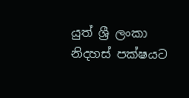යුත් ශ්‍රී ලංකා නිදහස් පක්ෂයට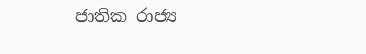ජාතික රාජ්‍ය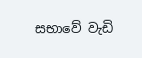සභාවේ වැඩි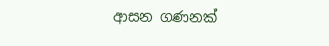ආසන ගණනක්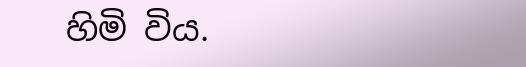හිමි විය.